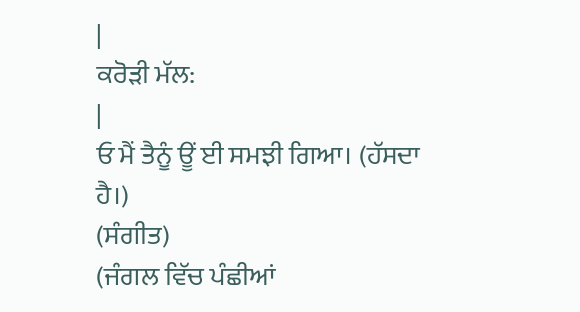|
ਕਰੋੜੀ ਮੱਲ:
|
ਓ ਮੈਂ ਤੈਨੂੰ ਊਂ ਈ ਸਮਝੀ ਗਿਆ। (ਹੱਸਦਾ ਹੈ।)
(ਸੰਗੀਤ)
(ਜੰਗਲ ਵਿੱਚ ਪੰਛੀਆਂ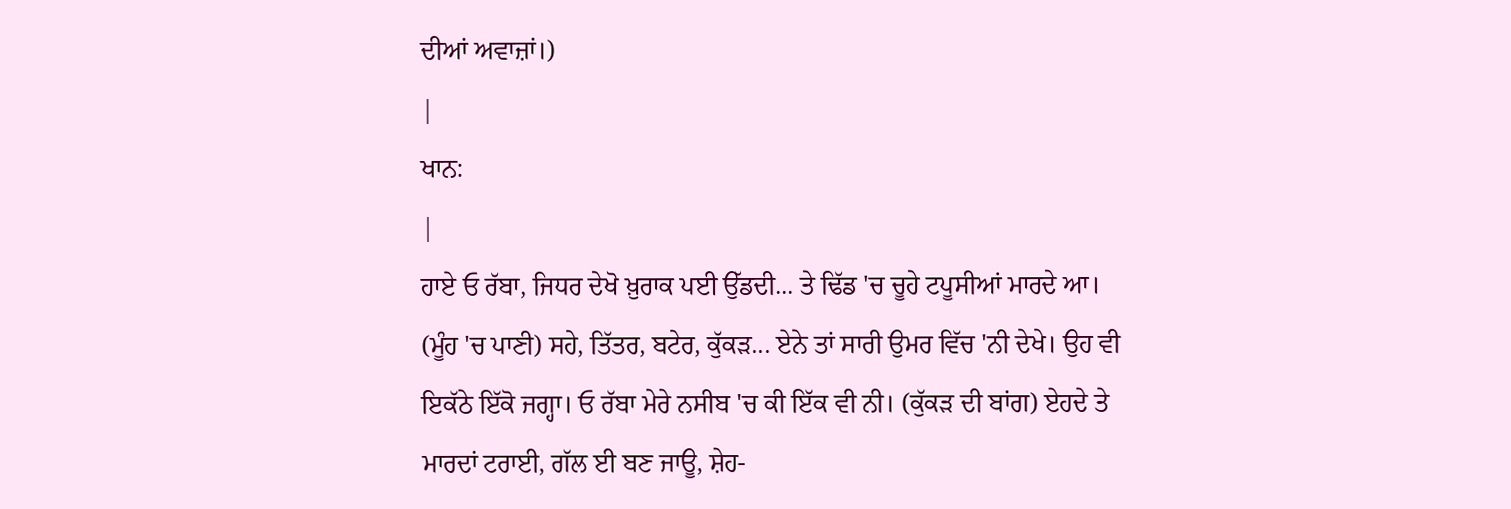ਦੀਆਂ ਅਵਾਜ਼ਾਂ।)
|
ਖਾਨ:
|
ਹਾਏ ਓ ਰੱਬਾ, ਜਿਧਰ ਦੇਖੋ ਖ਼ੁਰਾਕ ਪਈ ਉੱਡਦੀ... ਤੇ ਢਿੱਡ 'ਚ ਚੂਹੇ ਟਪੂਸੀਆਂ ਮਾਰਦੇ ਆ। (ਮੂੰਹ 'ਚ ਪਾਣੀ) ਸਹੇ, ਤਿੱਤਰ, ਬਟੇਰ, ਕੁੱਕੜ... ਏਨੇ ਤਾਂ ਸਾਰੀ ਉਮਰ ਵਿੱਚ 'ਨੀ ਦੇਖੇ। ਉਹ ਵੀ ਇਕੱਠੇ ਇੱਕੋ ਜਗ੍ਹਾ। ਓ ਰੱਬਾ ਮੇਰੇ ਨਸੀਬ 'ਚ ਕੀ ਇੱਕ ਵੀ ਨੀ। (ਕੁੱਕੜ ਦੀ ਬਾਂਗ) ਏਹਦੇ ਤੇ ਮਾਰਦਾਂ ਟਰਾਈ, ਗੱਲ ਈ ਬਣ ਜਾਊ, ਸ਼ੇਹ-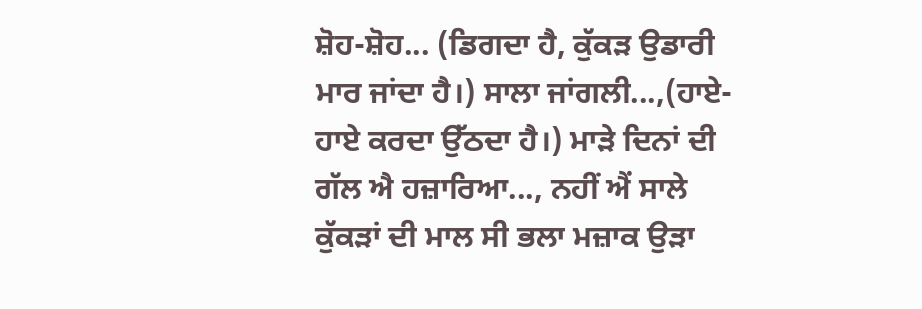ਸ਼ੋਹ-ਸ਼ੋਹ... (ਡਿਗਦਾ ਹੈ, ਕੁੱਕੜ ਉਡਾਰੀ ਮਾਰ ਜਾਂਦਾ ਹੈ।) ਸਾਲਾ ਜਾਂਗਲੀ...,(ਹਾਏ-ਹਾਏ ਕਰਦਾ ਉੱਠਦਾ ਹੈ।) ਮਾੜੇ ਦਿਨਾਂ ਦੀ ਗੱਲ ਐ ਹਜ਼ਾਰਿਆ..., ਨਹੀਂ ਐਂ ਸਾਲੇ ਕੁੱਕੜਾਂ ਦੀ ਮਾਲ ਸੀ ਭਲਾ ਮਜ਼ਾਕ ਉੜਾ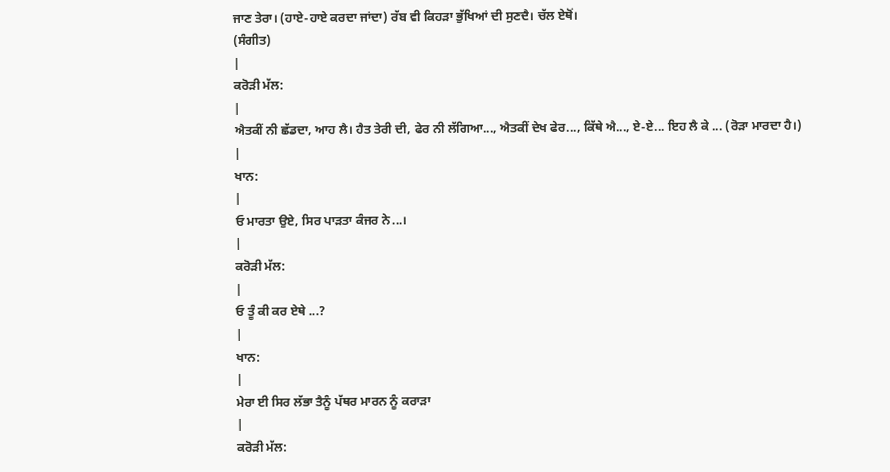ਜਾਣ ਤੇਰਾ। (ਹਾਏ-ਹਾਏ ਕਰਦਾ ਜਾਂਦਾ) ਰੱਬ ਵੀ ਕਿਹੜਾ ਭੁੱਖਿਆਂ ਦੀ ਸੁਣਦੈ। ਚੱਲ ਏਥੋਂ।
(ਸੰਗੀਤ)
|
ਕਰੋੜੀ ਮੱਲ:
|
ਐਤਕੀਂ ਨੀ ਛੱਡਦਾ, ਆਹ ਲੈ। ਹੈਤ ਤੇਰੀ ਦੀ, ਫੇਰ ਨੀ ਲੱਗਿਆ..., ਐਤਕੀਂ ਦੇਖ ਫੇਰ..., ਕਿੱਥੇ ਐ..., ਏ-ਏ... ਇਹ ਲੈ ਕੇ ... (ਰੋੜਾ ਮਾਰਦਾ ਹੈ।)
|
ਖਾਨ:
|
ਓ ਮਾਰਤਾ ਉਏ, ਸਿਰ ਪਾੜਤਾ ਕੰਜਰ ਨੇ...।
|
ਕਰੋੜੀ ਮੱਲ:
|
ਓ ਤੂੰ ਕੀ ਕਰ ਏਥੇ ...?
|
ਖਾਨ:
|
ਮੇਰਾ ਈ ਸਿਰ ਲੱਭਾ ਤੈਨੂੰ ਪੱਥਰ ਮਾਰਨ ਨੂੰ ਕਰਾੜਾ
|
ਕਰੋੜੀ ਮੱਲ: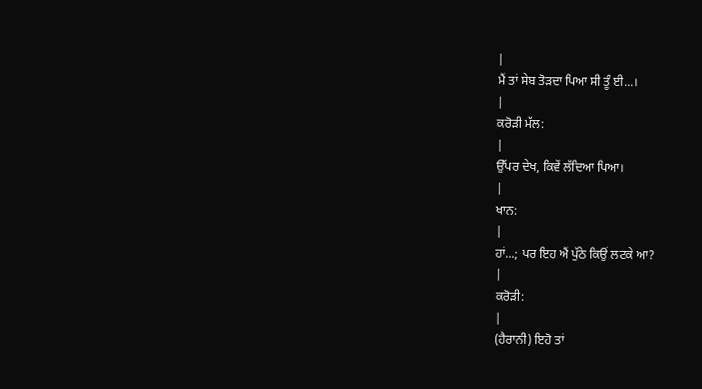|
ਮੈਂ ਤਾਂ ਸੇਬ ਤੋੜਦਾ ਪਿਆ ਸੀ ਤੂੰ ਈ...।
|
ਕਰੋੜੀ ਮੱਲ:
|
ਉੱਪਰ ਦੇਖ, ਕਿਵੇਂ ਲੱਦਿਆ ਪਿਆ।
|
ਖਾਨ:
|
ਹਾਂ...; ਪਰ ਇਹ ਐਂ ਪੁੱਠੇ ਕਿਉਂ ਲਟਕੇ ਆ?
|
ਕਰੋੜੀ:
|
(ਹੈਰਾਨੀ) ਇਹੋ ਤਾਂ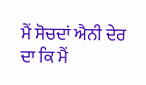ਮੈਂ ਸੋਚਦਾਂ ਐਨੀ ਦੇਰ ਦਾ ਕਿ ਮੈਂ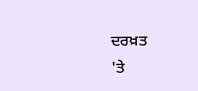ਦਰਖ਼ਤ
'ਤੇ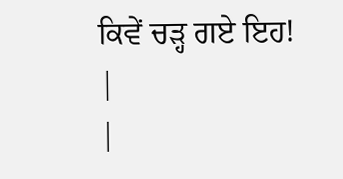ਕਿਵੇਂ ਚੜ੍ਹ ਗਏ ਇਹ!
|
|